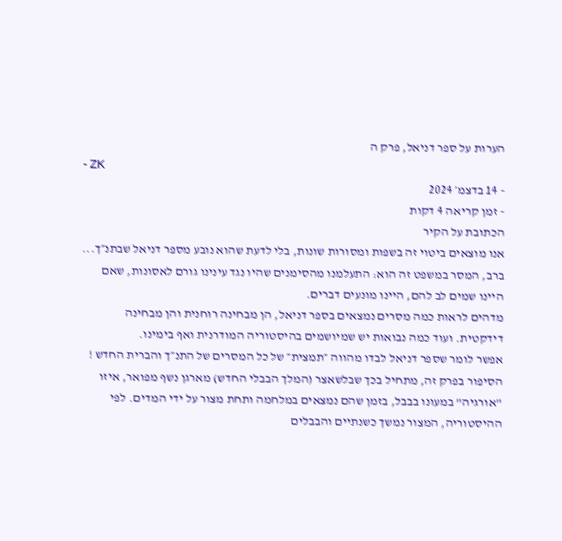הערות על ספר דניאל, פרק ה
- ZK
- 14 בדצמ׳ 2024
- זמן קריאה 4 דקות
הכתובת על הקיר
אנו מוצאים ביטוי זה בשפות ומסורות שונות, בלי לדעת שהוא נובע מספר דניאל שבתנ״ך... ברב, המסר במשפט זה הוא: התעלמנו מהסימנים שהיו נגד עינינו גורם לאסונות, שאם היינו שמים לב להם, היינו מונעים דברים.
מדהים לראות כמה מסרים נמצאים בספר דניאל, הן מבחינה רוחנית והן מבחינה דידקטית. ועוד כמה נבואות יש שמיושמים בהיסטוריה המודרנית ואף בימינו.
אפשר לומר שספר דניאל לבדו מהווה ״תמצית״ של כל המסרים של התנ״ך והברית החדש !
הסיפור בפרק זה, מתחיל בכך שבלשאצר (המלך הבבלי החדש) מארגן נשף מפואר, איזו "אורגיה" במעונו בבבל, בזמן שהם נמצאים במלחמה ותחת מצור על ידי המדים. לפי ההיסטוריה, המצור נמשך כשנתיים והבבלים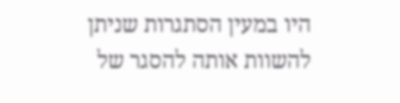היו במעין הסתגרות שניתן להשוות אותה להסגר של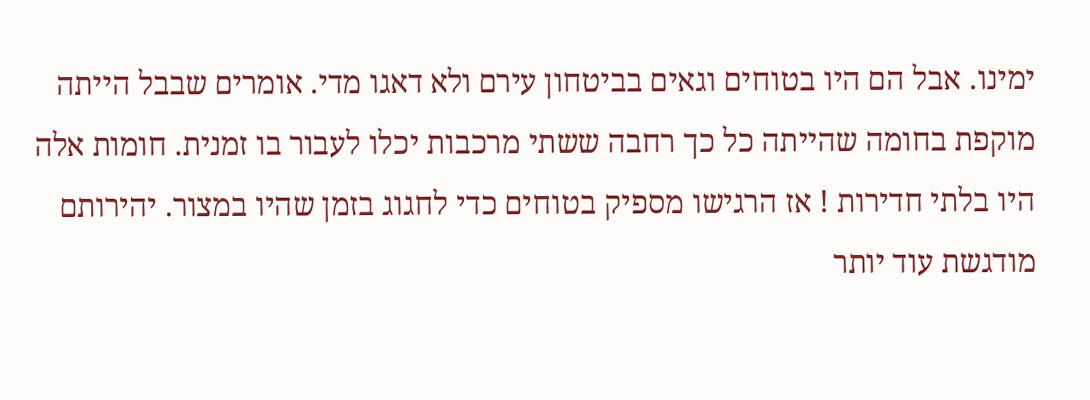ימינו. אבל הם היו בטוחים וגאים בביטחון עירם ולא דאגו מדי. אומרים שבבל הייתה מוקפת בחומה שהייתה כל כך רחבה ששתי מרכבות יכלו לעבור בו זמנית. חומות אלה היו בלתי חדירות ! אז הרגישו מספיק בטוחים כדי לחגוג בזמן שהיו במצור. יהירותם מודגשת עוד יותר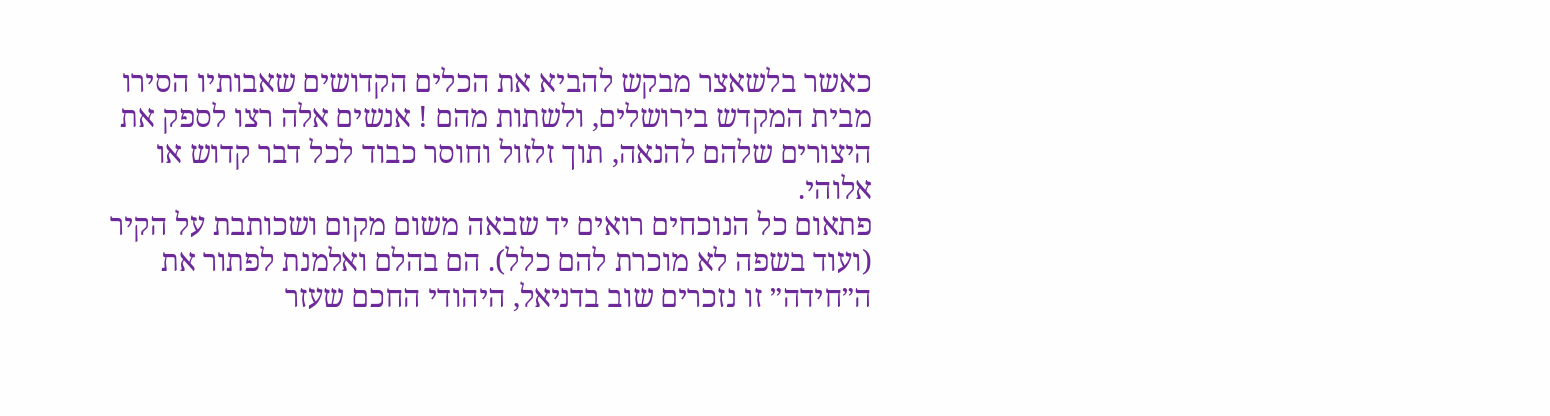כאשר בלשאצר מבקש להביא את הכלים הקדושים שאבותיו הסירו מבית המקדש בירושלים, ולשתות מהם ! אנשים אלה רצו לספק את היצורים שלהם להנאה, תוך זלזול וחוסר כבוד לכל דבר קדוש או אלוהי.
פתאום כל הנוכחים רואים יד שבאה משום מקום ושכותבת על הקיר (ועוד בשפה לא מוכרת להם כלל). הם בהלם ואלמנת לפתור את ה״חידה״ זו נזכרים שוב בדניאל, היהודי החכם שעזר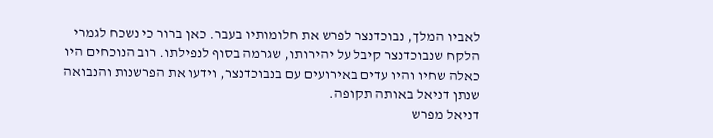לאביו המלך, נבוכדנצר לפרש את חלומותיו בעבר. כאן ברור כי נשכח לגמרי הלקח שנבוכדנצר קיבל על יהירותו, שגרמה בסוף לנפילתו. רוב הנוכחים היו כאלה שחיו והיו עדים באירועים עם בנבוכדנצר, וידעו את הפרשנות והנבואה שנתן דניאל באותה תקופה.
דניאל מפרש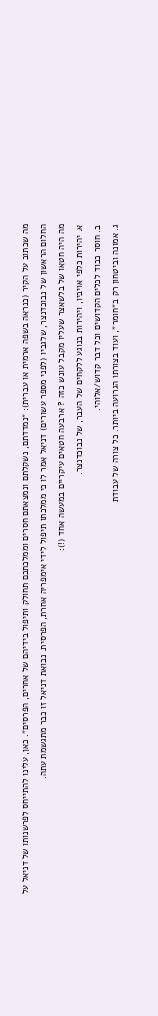מה שכתוב על הקיר (כנראה בשפה ארמית או עברית): ״נמדדתם, נשקלתם ונמצאתם חסרים וממלכתכם תחולק ותיפול בידיהם של אחרים, הפרסים״. כאן, עלינו להתייחס לפרשנותו של דניאל על החלום הראשון של נבוכדנצר, שלגביו (לפני מספר עשורים) דניאל אמר לו כי ממלכתו תיפול לידי אימפריה אחרת, הפרסית. נבואת דניאל זו כבר מתגשמת עתה.
מה היה חטאו של בלשאצר שעליו מקבל עונש כזה ? ארבעה חטאים עיקריים במעשה אחד (!):
א. יהירות כלפי אויביו, ויהירות בנוגע ללקחים של העבר, של נבוכדנצר.
ב. חוסר כבוד לכלים הקדושים וכל דבר קדוש/אלוהי.
ג. אמונה וביטחון רק ב״חומר״, ועוד בצורתו הגרועה ביותר. כל צורה של עבודת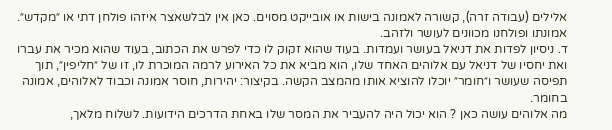אלילים (עבודה זרה), קשורה לאמונה בישות או אובייקט מסוים. כאן אין לבלשאצר איזהו פולחן דתי או ״מקדש״. אמונתו ופולחנו מכוונים לעושר ולזהב.
ד. ניסיון לפדות את דניאל בעושר ועמדות. בעוד שהוא זקוק לו כדי לפרש את הכתוב, בעוד שהוא מכיר את עברו ואת יחסיו של דניאל עם אלוהים האחד שלו, הוא מביא את כל האירוע לרמה המוכרת לו, זו של ״חליפין״, תוך תפיסה שעושר ו״חומר״ יוכלו להוציא אותו מהמצב הקשה. בקיצור: יהירות, חוסר אמונה וכבוד לאלוהים, אמונה בחומר.
מה אלוהים עושה כאן ? הוא יכול היה להעביר את המסר שלו באחת הדרכים הידועות. לשלוח מלאך,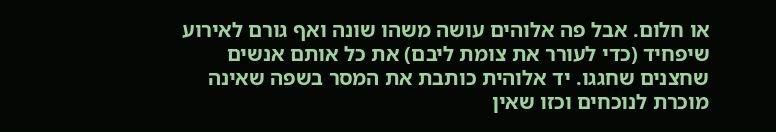או חלום. אבל פה אלוהים עושה משהו שונה ואף גורם לאירוע שיפחיד (כדי לעורר את צומת ליבם) את כל אותם אנשים שחצנים שחגגו. יד אלוהית כותבת את המסר בשפה שאינה מוכרת לנוכחים וכזו שאין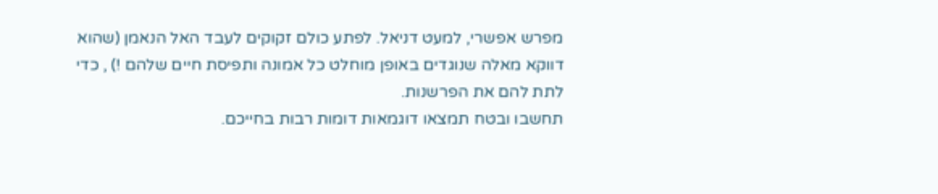מפרש אפשרי, למעט דניאל. לפתע כולם זקוקים לעבד האל הנאמן (שהוא דווקא מאלה שנוגדים באופן מוחלט כל אמונה ותפיסת חיים שלהם !) , כדי לתת להם את הפרשנות.
תחשבו ובטח תמצאו דוגמאות דומות רבות בחייכם.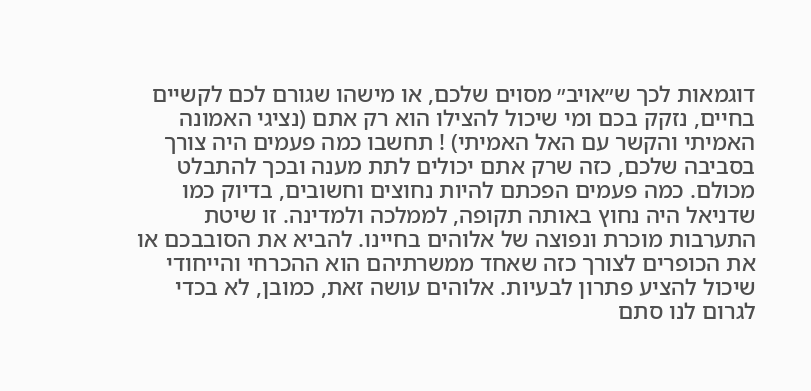דוגמאות לכך ש״אויב״ מסוים שלכם, או מישהו שגורם לכם לקשיים בחיים, נזקק בכם ומי שיכול להצילו הוא רק אתם (נציגי האמונה האמיתי והקשר עם האל האמיתי) ! תחשבו כמה פעמים היה צורך בסביבה שלכם, כזה שרק אתם יכולים לתת מענה ובכך להתבלט מכולם. כמה פעמים הפכתם להיות נחוצים וחשובים, בדיוק כמו שדניאל היה נחוץ באותה תקופה, לממלכה ולמדינה. זו שיטת התערבות מוכרת ונפוצה של אלוהים בחיינו. להביא את הסובבכם או את הכופרים לצורך כזה שאחד ממשרתיהם הוא ההכרחי והייחודי שיכול להציע פתרון לבעיות. אלוהים עושה זאת, כמובן, לא בכדי לגרום לנו סתם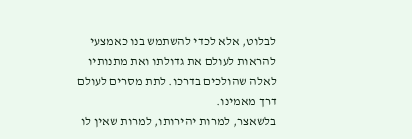לבלוט, אלא לכדי להשתמש בנו כאמצעי להראות לעולם את גדולתו ואת מתנותיו לאלה שהולכים בדרכו. לתת מסרים לעולם דרך מאמינו.
בלשאצר, למרות יהירותו, למרות שאין לו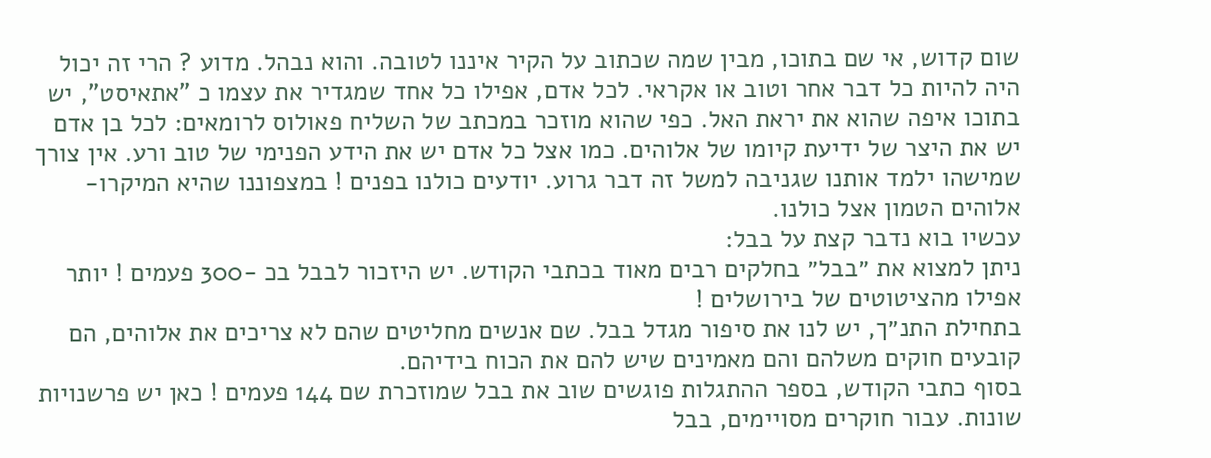שום קדוש, אי שם בתוכו, מבין שמה שכתוב על הקיר איננו לטובה. והוא נבהל. מדוע ? הרי זה יכול היה להיות כל דבר אחר וטוב או אקראי. לכל אדם, אפילו כל אחד שמגדיר את עצמו כ "אתאיסט", יש בתוכו איפה שהוא את יראת האל. כפי שהוא מוזכר במכתב של השליח פאולוס לרומאים: לכל בן אדם יש את היצר של ידיעת קיומו של אלוהים. כמו אצל כל אדם יש את הידע הפנימי של טוב ורע. אין צורך שמישהו ילמד אותנו שגניבה למשל זה דבר גרוע. יודעים כולנו בפנים ! במצפוננו שהיא המיקרו-אלוהים הטמון אצל כולנו.
עכשיו בוא נדבר קצת על בבל:
ניתן למצוא את ״בבל״ בחלקים רבים מאוד בכתבי הקודש. יש היזכור לבבל בכ -300 פעמים ! יותר אפילו מהציטוטים של בירושלים !
בתחילת התנ״ך, יש לנו את סיפור מגדל בבל. שם אנשים מחליטים שהם לא צריכים את אלוהים, הם קובעים חוקים משלהם והם מאמינים שיש להם את הכוח בידיהם.
בסוף כתבי הקודש, בספר ההתגלות פוגשים שוב את בבל שמוזכרת שם 144 פעמים ! כאן יש פרשנויות שונות. עבור חוקרים מסויימים, בבל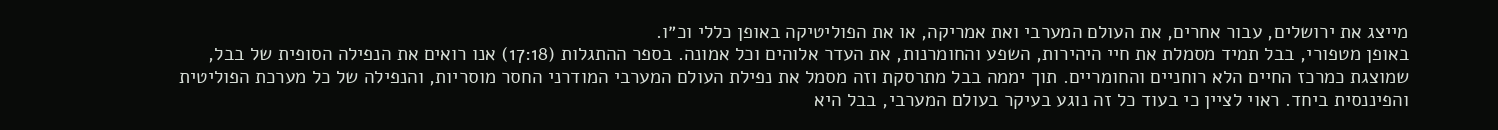מייצג את ירושלים, עבור אחרים, את העולם המערבי ואת אמריקה, או את הפוליטיקה באופן כללי וכ״ו.
באופן מטפורי, בבל תמיד מסמלת את חיי היהירות, השפע והחומרנות, את העדר אלוהים וכל אמונה. בספר ההתגלות (17:18) אנו רואים את הנפילה הסופית של בבל, שמוצגת כמרכז החיים הלא רוחניים והחומריים. תוך יממה בבל מתרסקת וזה מסמל את נפילת העולם המערבי המודרני החסר מוסריות, והנפילה של כל מערכת הפוליטית והפיננסית ביחד. ראוי לציין כי בעוד כל זה נוגע בעיקר בעולם המערבי, בבל היא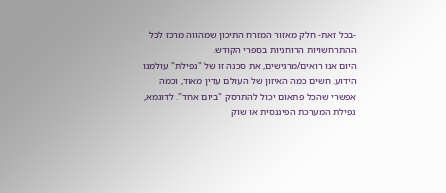-בכל זאת- חלק מאזור המזרח התיכון שמהווה מרכז לכל ההתרחשויות הרוחניות בספרי הקודש.
היום אנו רואים/מרגישים, את סכנה זו של "נפילת" עולמנו הידוע. חשים כמה האיזון של העולם עדין מאוד, וכמה אפשרי שהכל פתאום יכול להתרסק "ביום אחד". לדוגמא, נפילת המערכת הפיננסית או שוק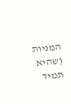המניות (שהיא תמיד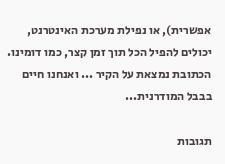אפשרית), או נפילת מערכת האינטרנט, יכולים להפיל הכל תוך זמן קצר, כמו דומינו. הכתובת נמצאת על הקיר ... ואנחנו חיים בבבל המודרנית...

תגובות